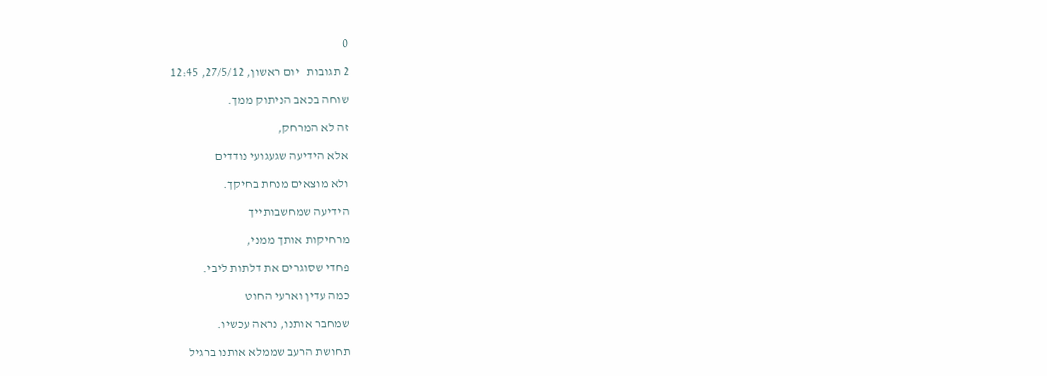0

2 תגובות   יום ראשון, 27/5/12, 12:45

שוחה בכאב הניתוק ממך.

זה לא המרחק,

אלא הידיעה שגעגועי נודדים

ולא מוצאים מנחת בחיקך.

הידיעה שמחשבותייך

מרחיקות אותך ממני,

פחדי שסוגרים את דלתות ליבי.

כמה עדין וארעי החוט

שמחבר אותנו, נראה עכשיו.

תחושת הרעב שממלא אותנו ברגיל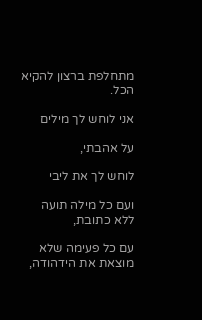מתחלפת ברצון להקיא הכל.

אני לוחש לך מילים

על אהבתי,

לוחש לך את ליבי

ועם כל מילה תועה ללא כתובת,

עם כל פעימה שלא מוצאת את הידהודה,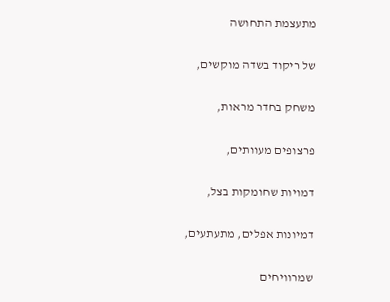מתעצמת התחושה

של ריקוד בשדה מוקשים,

משחק בחדר מראות,

פרצופים מעוותים,

דמויות שחומקות בצל,

דמיונות אפלים, מתעתעים,

שמרוויחים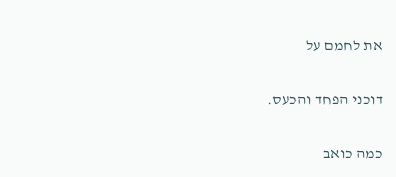את לחמם על

דוכני הפחד והכעס.

כמה כואב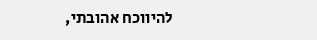להיווכח אהובתי,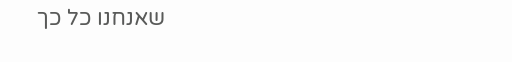שאנחנו כל כך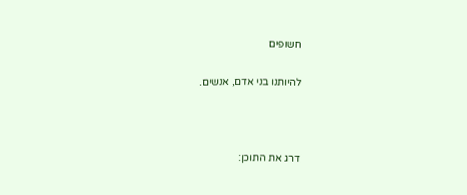חשופים

להיותנו בני אדם, אנשים.



דרג את התוכן: